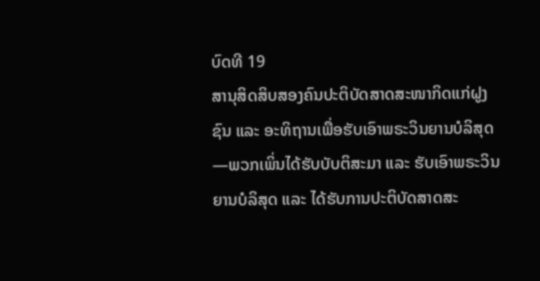ບົດທີ 19
ສານຸສິດສິບສອງຄົນປະຕິບັດສາດສະໜາກິດແກ່ຝູງຊົນ ແລະ ອະທິຖານເພື່ອຮັບເອົາພຣະວິນຍານບໍລິສຸດ—ພວກເພິ່ນໄດ້ຮັບບັບຕິສະມາ ແລະ ຮັບເອົາພຣະວິນຍານບໍລິສຸດ ແລະ ໄດ້ຮັບການປະຕິບັດສາດສະ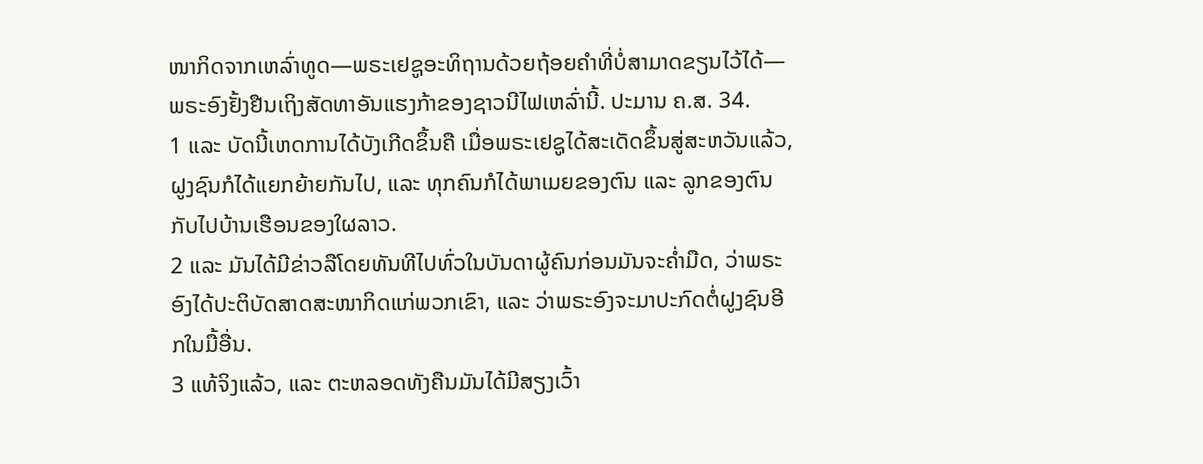ໜາກິດຈາກເຫລົ່າທູດ—ພຣະເຢຊູອະທິຖານດ້ວຍຖ້ອຍຄຳທີ່ບໍ່ສາມາດຂຽນໄວ້ໄດ້—ພຣະອົງຢັ້ງຢືນເຖິງສັດທາອັນແຮງກ້າຂອງຊາວນີໄຟເຫລົ່ານີ້. ປະມານ ຄ.ສ. 34.
1 ແລະ ບັດນີ້ເຫດການໄດ້ບັງເກີດຂຶ້ນຄື ເມື່ອພຣະເຢຊູໄດ້ສະເດັດຂຶ້ນສູ່ສະຫວັນແລ້ວ, ຝູງຊົນກໍໄດ້ແຍກຍ້າຍກັນໄປ, ແລະ ທຸກຄົນກໍໄດ້ພາເມຍຂອງຕົນ ແລະ ລູກຂອງຕົນກັບໄປບ້ານເຮືອນຂອງໃຜລາວ.
2 ແລະ ມັນໄດ້ມີຂ່າວລືໂດຍທັນທີໄປທົ່ວໃນບັນດາຜູ້ຄົນກ່ອນມັນຈະຄ່ຳມືດ, ວ່າພຣະອົງໄດ້ປະຕິບັດສາດສະໜາກິດແກ່ພວກເຂົາ, ແລະ ວ່າພຣະອົງຈະມາປະກົດຕໍ່ຝູງຊົນອີກໃນມື້ອື່ນ.
3 ແທ້ຈິງແລ້ວ, ແລະ ຕະຫລອດທັງຄືນມັນໄດ້ມີສຽງເວົ້າ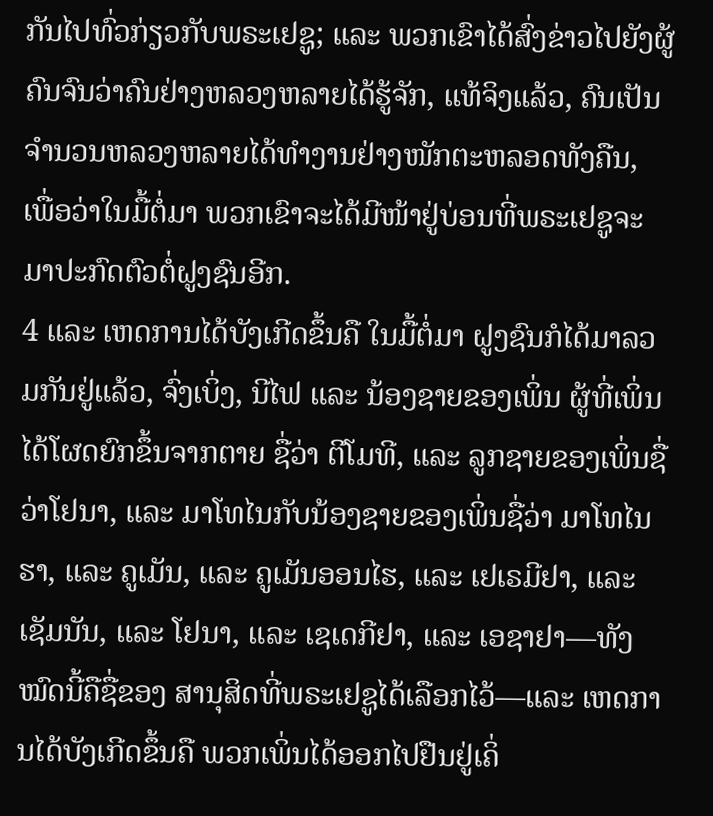ກັນໄປທົ່ວກ່ຽວກັບພຣະເຢຊູ; ແລະ ພວກເຂົາໄດ້ສົ່ງຂ່າວໄປຍັງຜູ້ຄົນຈົນວ່າຄົນຢ່າງຫລວງຫລາຍໄດ້ຮູ້ຈັກ, ແທ້ຈິງແລ້ວ, ຄົນເປັນຈຳນວນຫລວງຫລາຍໄດ້ທຳງານຢ່າງໜັກຕະຫລອດທັງຄືນ, ເພື່ອວ່າໃນມື້ຕໍ່ມາ ພວກເຂົາຈະໄດ້ມີໜ້າຢູ່ບ່ອນທີ່ພຣະເຢຊູຈະມາປະກົດຕົວຕໍ່ຝູງຊົນອີກ.
4 ແລະ ເຫດການໄດ້ບັງເກີດຂຶ້ນຄື ໃນມື້ຕໍ່ມາ ຝູງຊົນກໍໄດ້ມາລວມກັນຢູ່ແລ້ວ, ຈົ່ງເບິ່ງ, ນີໄຟ ແລະ ນ້ອງຊາຍຂອງເພິ່ນ ຜູ້ທີ່ເພິ່ນໄດ້ໂຜດຍົກຂຶ້ນຈາກຕາຍ ຊື່ວ່າ ຕີໂມທີ, ແລະ ລູກຊາຍຂອງເພິ່ນຊື່ວ່າໂຢນາ, ແລະ ມາໂທໄນກັບນ້ອງຊາຍຂອງເພິ່ນຊື່ວ່າ ມາໂທໄນຮາ, ແລະ ຄູເມັນ, ແລະ ຄູເມັນອອນໄຮ, ແລະ ເຢເຣມີຢາ, ແລະ ເຊັມນັນ, ແລະ ໂຢນາ, ແລະ ເຊເດກີຢາ, ແລະ ເອຊາຢາ—ທັງໝົດນີ້ຄືຊື່ຂອງ ສານຸສິດທີ່ພຣະເຢຊູໄດ້ເລືອກໄວ້—ແລະ ເຫດການໄດ້ບັງເກີດຂຶ້ນຄື ພວກເພິ່ນໄດ້ອອກໄປຢືນຢູ່ເຄິ່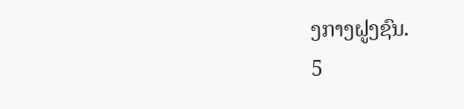ງກາງຝູງຊົນ.
5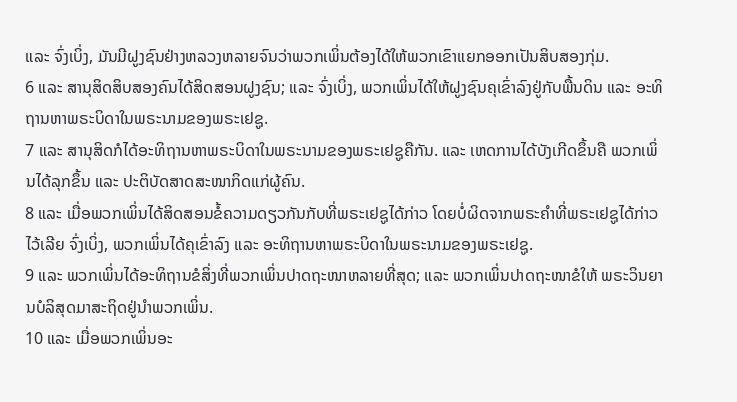ແລະ ຈົ່ງເບິ່ງ, ມັນມີຝູງຊົນຢ່າງຫລວງຫລາຍຈົນວ່າພວກເພິ່ນຕ້ອງໄດ້ໃຫ້ພວກເຂົາແຍກອອກເປັນສິບສອງກຸ່ມ.
6 ແລະ ສານຸສິດສິບສອງຄົນໄດ້ສິດສອນຝູງຊົນ; ແລະ ຈົ່ງເບິ່ງ, ພວກເພິ່ນໄດ້ໃຫ້ຝູງຊົນຄຸເຂົ່າລົງຢູ່ກັບພື້ນດິນ ແລະ ອະທິຖານຫາພຣະບິດາໃນພຣະນາມຂອງພຣະເຢຊູ.
7 ແລະ ສານຸສິດກໍໄດ້ອະທິຖານຫາພຣະບິດາໃນພຣະນາມຂອງພຣະເຢຊູຄືກັນ. ແລະ ເຫດການໄດ້ບັງເກີດຂຶ້ນຄື ພວກເພິ່ນໄດ້ລຸກຂຶ້ນ ແລະ ປະຕິບັດສາດສະໜາກິດແກ່ຜູ້ຄົນ.
8 ແລະ ເມື່ອພວກເພິ່ນໄດ້ສິດສອນຂໍ້ຄວາມດຽວກັນກັບທີ່ພຣະເຢຊູໄດ້ກ່າວ ໂດຍບໍ່ຜິດຈາກພຣະຄຳທີ່ພຣະເຢຊູໄດ້ກ່າວໄວ້ເລີຍ ຈົ່ງເບິ່ງ, ພວກເພິ່ນໄດ້ຄຸເຂົ່າລົງ ແລະ ອະທິຖານຫາພຣະບິດາໃນພຣະນາມຂອງພຣະເຢຊູ.
9 ແລະ ພວກເພິ່ນໄດ້ອະທິຖານຂໍສິ່ງທີ່ພວກເພິ່ນປາດຖະໜາຫລາຍທີ່ສຸດ; ແລະ ພວກເພິ່ນປາດຖະໜາຂໍໃຫ້ ພຣະວິນຍານບໍລິສຸດມາສະຖິດຢູ່ນຳພວກເພິ່ນ.
10 ແລະ ເມື່ອພວກເພິ່ນອະ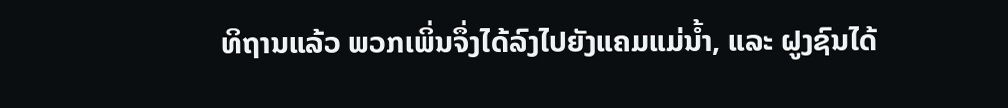ທິຖານແລ້ວ ພວກເພິ່ນຈຶ່ງໄດ້ລົງໄປຍັງແຄມແມ່ນ້ຳ, ແລະ ຝູງຊົນໄດ້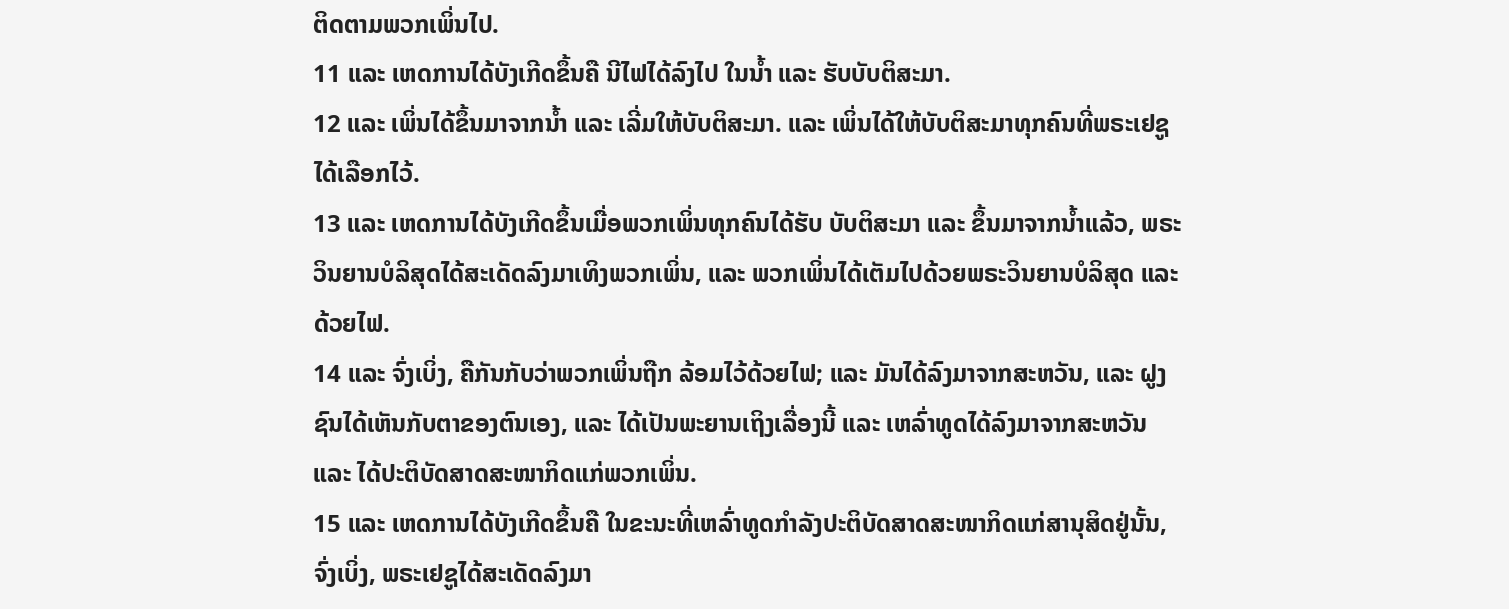ຕິດຕາມພວກເພິ່ນໄປ.
11 ແລະ ເຫດການໄດ້ບັງເກີດຂຶ້ນຄື ນີໄຟໄດ້ລົງໄປ ໃນນ້ຳ ແລະ ຮັບບັບຕິສະມາ.
12 ແລະ ເພິ່ນໄດ້ຂຶ້ນມາຈາກນ້ຳ ແລະ ເລີ່ມໃຫ້ບັບຕິສະມາ. ແລະ ເພິ່ນໄດ້ໃຫ້ບັບຕິສະມາທຸກຄົນທີ່ພຣະເຢຊູໄດ້ເລືອກໄວ້.
13 ແລະ ເຫດການໄດ້ບັງເກີດຂຶ້ນເມື່ອພວກເພິ່ນທຸກຄົນໄດ້ຮັບ ບັບຕິສະມາ ແລະ ຂຶ້ນມາຈາກນ້ຳແລ້ວ, ພຣະວິນຍານບໍລິສຸດໄດ້ສະເດັດລົງມາເທິງພວກເພິ່ນ, ແລະ ພວກເພິ່ນໄດ້ເຕັມໄປດ້ວຍພຣະວິນຍານບໍລິສຸດ ແລະ ດ້ວຍໄຟ.
14 ແລະ ຈົ່ງເບິ່ງ, ຄືກັນກັບວ່າພວກເພິ່ນຖືກ ລ້ອມໄວ້ດ້ວຍໄຟ; ແລະ ມັນໄດ້ລົງມາຈາກສະຫວັນ, ແລະ ຝູງຊົນໄດ້ເຫັນກັບຕາຂອງຕົນເອງ, ແລະ ໄດ້ເປັນພະຍານເຖິງເລື່ອງນີ້ ແລະ ເຫລົ່າທູດໄດ້ລົງມາຈາກສະຫວັນ ແລະ ໄດ້ປະຕິບັດສາດສະໜາກິດແກ່ພວກເພິ່ນ.
15 ແລະ ເຫດການໄດ້ບັງເກີດຂຶ້ນຄື ໃນຂະນະທີ່ເຫລົ່າທູດກຳລັງປະຕິບັດສາດສະໜາກິດແກ່ສານຸສິດຢູ່ນັ້ນ, ຈົ່ງເບິ່ງ, ພຣະເຢຊູໄດ້ສະເດັດລົງມາ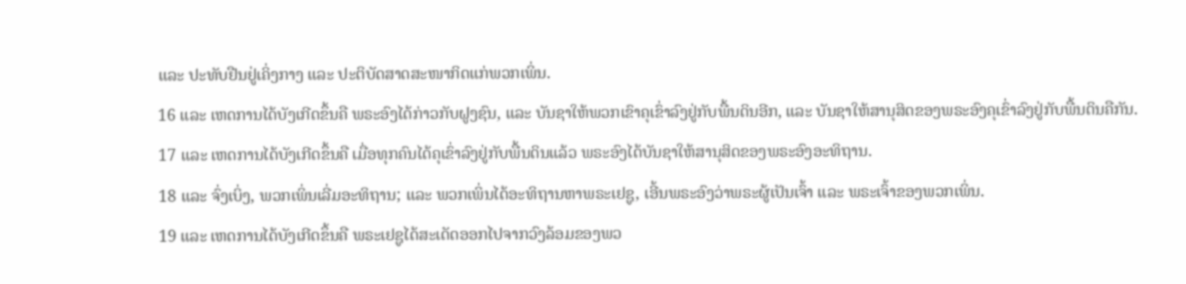ແລະ ປະທັບຢືນຢູ່ເຄິ່ງກາງ ແລະ ປະຕິບັດສາດສະໜາກິດແກ່ພວກເພິ່ນ.
16 ແລະ ເຫດການໄດ້ບັງເກີດຂຶ້ນຄື ພຣະອົງໄດ້ກ່າວກັບຝູງຊົນ, ແລະ ບັນຊາໃຫ້ພວກເຂົາຄຸເຂົ່າລົງຢູ່ກັບພື້ນດິນອີກ, ແລະ ບັນຊາໃຫ້ສານຸສິດຂອງພຣະອົງຄຸເຂົ່າລົງຢູ່ກັບພື້ນດິນຄືກັນ.
17 ແລະ ເຫດການໄດ້ບັງເກີດຂຶ້ນຄື ເມື່ອທຸກຄົນໄດ້ຄຸເຂົ່າລົງຢູ່ກັບພື້ນດິນແລ້ວ ພຣະອົງໄດ້ບັນຊາໃຫ້ສານຸສິດຂອງພຣະອົງອະທິຖານ.
18 ແລະ ຈົ່ງເບິ່ງ, ພວກເພິ່ນເລີ່ມອະທິຖານ; ແລະ ພວກເພິ່ນໄດ້ອະທິຖານຫາພຣະເຢຊູ, ເອີ້ນພຣະອົງວ່າພຣະຜູ້ເປັນເຈົ້າ ແລະ ພຣະເຈົ້າຂອງພວກເພິ່ນ.
19 ແລະ ເຫດການໄດ້ບັງເກີດຂຶ້ນຄື ພຣະເຢຊູໄດ້ສະເດັດອອກໄປຈາກວົງລ້ອມຂອງພວ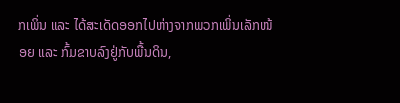ກເພິ່ນ ແລະ ໄດ້ສະເດັດອອກໄປຫ່າງຈາກພວກເພິ່ນເລັກໜ້ອຍ ແລະ ກົ້ມຂາບລົງຢູ່ກັບພື້ນດິນ,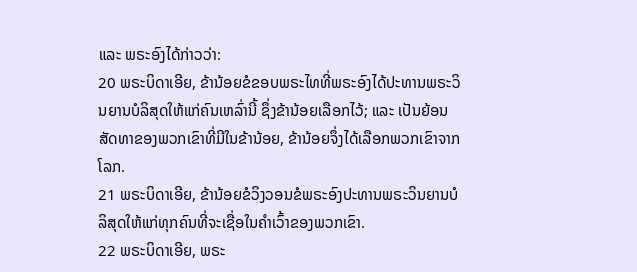ແລະ ພຣະອົງໄດ້ກ່າວວ່າ:
20 ພຣະບິດາເອີຍ, ຂ້ານ້ອຍຂໍຂອບພຣະໄທທີ່ພຣະອົງໄດ້ປະທານພຣະວິນຍານບໍລິສຸດໃຫ້ແກ່ຄົນເຫລົ່ານີ້ ຊຶ່ງຂ້ານ້ອຍເລືອກໄວ້; ແລະ ເປັນຍ້ອນສັດທາຂອງພວກເຂົາທີ່ມີໃນຂ້ານ້ອຍ, ຂ້ານ້ອຍຈຶ່ງໄດ້ເລືອກພວກເຂົາຈາກໂລກ.
21 ພຣະບິດາເອີຍ, ຂ້ານ້ອຍຂໍວິງວອນຂໍພຣະອົງປະທານພຣະວິນຍານບໍລິສຸດໃຫ້ແກ່ທຸກຄົນທີ່ຈະເຊື່ອໃນຄຳເວົ້າຂອງພວກເຂົາ.
22 ພຣະບິດາເອີຍ, ພຣະ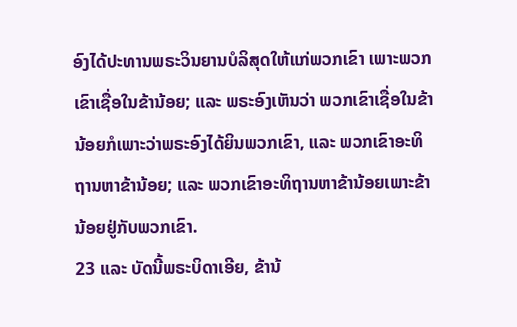ອົງໄດ້ປະທານພຣະວິນຍານບໍລິສຸດໃຫ້ແກ່ພວກເຂົາ ເພາະພວກເຂົາເຊື່ອໃນຂ້ານ້ອຍ; ແລະ ພຣະອົງເຫັນວ່າ ພວກເຂົາເຊື່ອໃນຂ້ານ້ອຍກໍເພາະວ່າພຣະອົງໄດ້ຍິນພວກເຂົາ, ແລະ ພວກເຂົາອະທິຖານຫາຂ້ານ້ອຍ; ແລະ ພວກເຂົາອະທິຖານຫາຂ້ານ້ອຍເພາະຂ້ານ້ອຍຢູ່ກັບພວກເຂົາ.
23 ແລະ ບັດນີ້ພຣະບິດາເອີຍ, ຂ້ານ້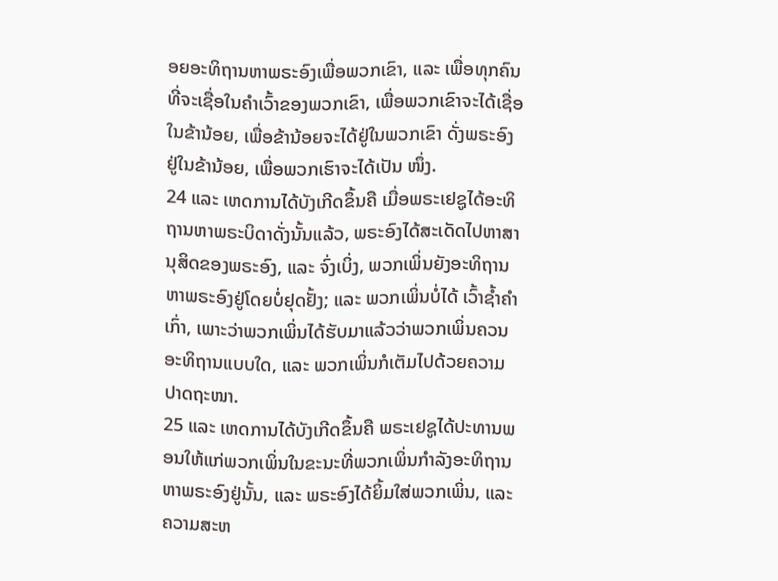ອຍອະທິຖານຫາພຣະອົງເພື່ອພວກເຂົາ, ແລະ ເພື່ອທຸກຄົນທີ່ຈະເຊື່ອໃນຄຳເວົ້າຂອງພວກເຂົາ, ເພື່ອພວກເຂົາຈະໄດ້ເຊື່ອໃນຂ້ານ້ອຍ, ເພື່ອຂ້ານ້ອຍຈະໄດ້ຢູ່ໃນພວກເຂົາ ດັ່ງພຣະອົງຢູ່ໃນຂ້ານ້ອຍ, ເພື່ອພວກເຮົາຈະໄດ້ເປັນ ໜຶ່ງ.
24 ແລະ ເຫດການໄດ້ບັງເກີດຂຶ້ນຄື ເມື່ອພຣະເຢຊູໄດ້ອະທິຖານຫາພຣະບິດາດັ່ງນັ້ນແລ້ວ, ພຣະອົງໄດ້ສະເດັດໄປຫາສານຸສິດຂອງພຣະອົງ, ແລະ ຈົ່ງເບິ່ງ, ພວກເພິ່ນຍັງອະທິຖານຫາພຣະອົງຢູ່ໂດຍບໍ່ຢຸດຢັ້ງ; ແລະ ພວກເພິ່ນບໍ່ໄດ້ ເວົ້າຊ້ຳຄຳເກົ່າ, ເພາະວ່າພວກເພິ່ນໄດ້ຮັບມາແລ້ວວ່າພວກເພິ່ນຄວນ ອະທິຖານແບບໃດ, ແລະ ພວກເພິ່ນກໍເຕັມໄປດ້ວຍຄວາມປາດຖະໜາ.
25 ແລະ ເຫດການໄດ້ບັງເກີດຂຶ້ນຄື ພຣະເຢຊູໄດ້ປະທານພອນໃຫ້ແກ່ພວກເພິ່ນໃນຂະນະທີ່ພວກເພິ່ນກຳລັງອະທິຖານຫາພຣະອົງຢູ່ນັ້ນ, ແລະ ພຣະອົງໄດ້ຍິ້ມໃສ່ພວກເພິ່ນ, ແລະ ຄວາມສະຫ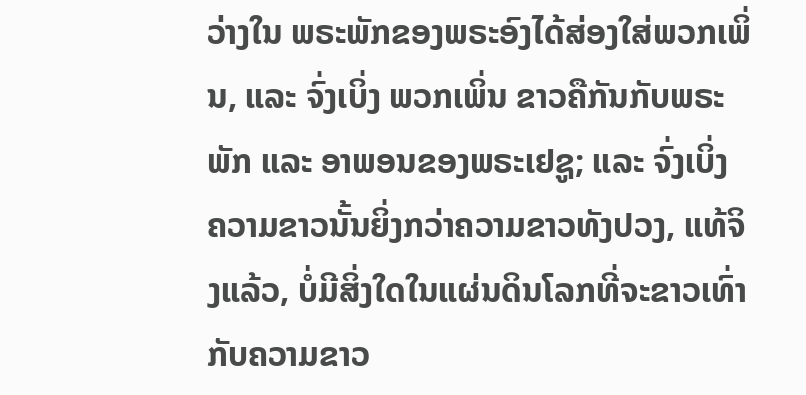ວ່າງໃນ ພຣະພັກຂອງພຣະອົງໄດ້ສ່ອງໃສ່ພວກເພິ່ນ, ແລະ ຈົ່ງເບິ່ງ ພວກເພິ່ນ ຂາວຄືກັນກັບພຣະພັກ ແລະ ອາພອນຂອງພຣະເຢຊູ; ແລະ ຈົ່ງເບິ່ງ ຄວາມຂາວນັ້ນຍິ່ງກວ່າຄວາມຂາວທັງປວງ, ແທ້ຈິງແລ້ວ, ບໍ່ມີສິ່ງໃດໃນແຜ່ນດິນໂລກທີ່ຈະຂາວເທົ່າກັບຄວາມຂາວ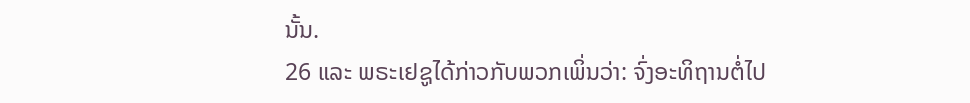ນັ້ນ.
26 ແລະ ພຣະເຢຊູໄດ້ກ່າວກັບພວກເພິ່ນວ່າ: ຈົ່ງອະທິຖານຕໍ່ໄປ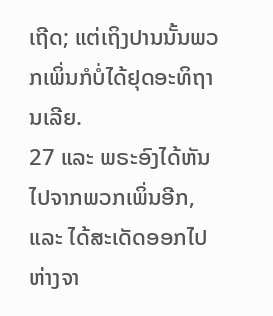ເຖີດ; ແຕ່ເຖິງປານນັ້ນພວກເພິ່ນກໍບໍ່ໄດ້ຢຸດອະທິຖານເລີຍ.
27 ແລະ ພຣະອົງໄດ້ຫັນໄປຈາກພວກເພິ່ນອີກ, ແລະ ໄດ້ສະເດັດອອກໄປຫ່າງຈາ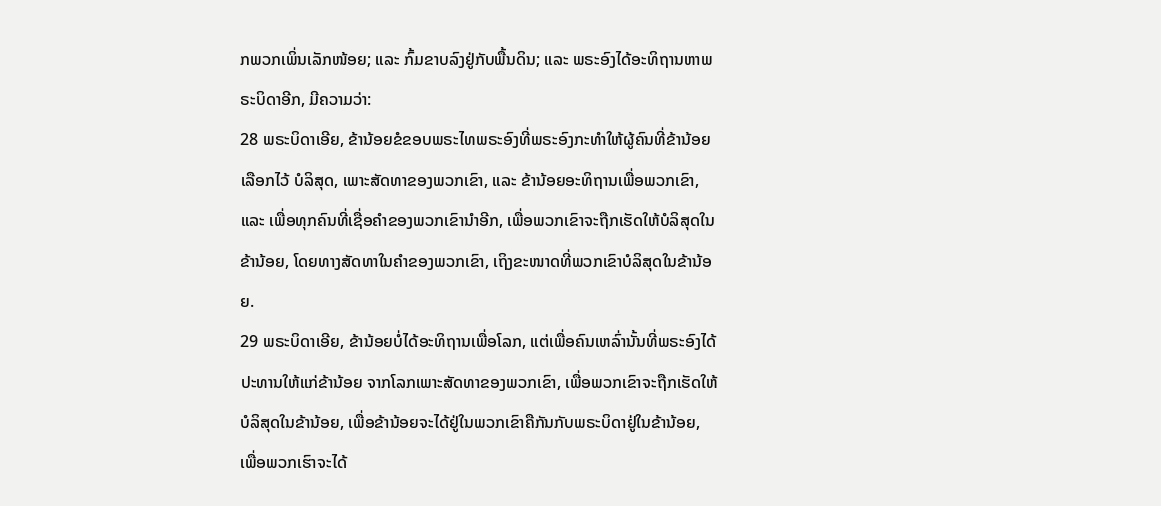ກພວກເພິ່ນເລັກໜ້ອຍ; ແລະ ກົ້ມຂາບລົງຢູ່ກັບພື້ນດິນ; ແລະ ພຣະອົງໄດ້ອະທິຖານຫາພຣະບິດາອີກ, ມີຄວາມວ່າ:
28 ພຣະບິດາເອີຍ, ຂ້ານ້ອຍຂໍຂອບພຣະໄທພຣະອົງທີ່ພຣະອົງກະທຳໃຫ້ຜູ້ຄົນທີ່ຂ້ານ້ອຍເລືອກໄວ້ ບໍລິສຸດ, ເພາະສັດທາຂອງພວກເຂົາ, ແລະ ຂ້ານ້ອຍອະທິຖານເພື່ອພວກເຂົາ, ແລະ ເພື່ອທຸກຄົນທີ່ເຊື່ອຄຳຂອງພວກເຂົານຳອີກ, ເພື່ອພວກເຂົາຈະຖືກເຮັດໃຫ້ບໍລິສຸດໃນຂ້ານ້ອຍ, ໂດຍທາງສັດທາໃນຄຳຂອງພວກເຂົາ, ເຖິງຂະໜາດທີ່ພວກເຂົາບໍລິສຸດໃນຂ້ານ້ອຍ.
29 ພຣະບິດາເອີຍ, ຂ້ານ້ອຍບໍ່ໄດ້ອະທິຖານເພື່ອໂລກ, ແຕ່ເພື່ອຄົນເຫລົ່ານັ້ນທີ່ພຣະອົງໄດ້ປະທານໃຫ້ແກ່ຂ້ານ້ອຍ ຈາກໂລກເພາະສັດທາຂອງພວກເຂົາ, ເພື່ອພວກເຂົາຈະຖືກເຮັດໃຫ້ບໍລິສຸດໃນຂ້ານ້ອຍ, ເພື່ອຂ້ານ້ອຍຈະໄດ້ຢູ່ໃນພວກເຂົາຄືກັນກັບພຣະບິດາຢູ່ໃນຂ້ານ້ອຍ, ເພື່ອພວກເຮົາຈະໄດ້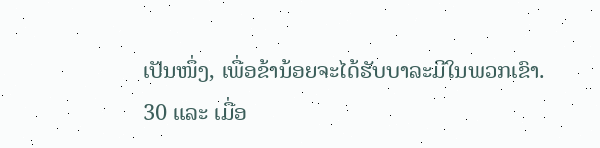ເປັນໜຶ່ງ, ເພື່ອຂ້ານ້ອຍຈະໄດ້ຮັບບາລະມີໃນພວກເຂົາ.
30 ແລະ ເມື່ອ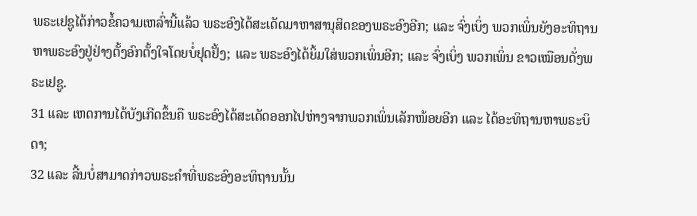ພຣະເຢຊູໄດ້ກ່າວຂໍ້ຄວາມເຫລົ່ານີ້ແລ້ວ ພຣະອົງໄດ້ສະເດັດມາຫາສານຸສິດຂອງພຣະອົງອີກ; ແລະ ຈົ່ງເບິ່ງ ພວກເພິ່ນຍັງອະທິຖານຫາພຣະອົງຢູ່ຢ່າງຕັ້ງອົກຕັ້ງໃຈໂດຍບໍ່ຢຸດຢັ້ງ; ແລະ ພຣະອົງໄດ້ຍິ້ມໃສ່ພວກເພິ່ນອີກ; ແລະ ຈົ່ງເບິ່ງ ພວກເພິ່ນ ຂາວເໝືອນດັ່ງພຣະເຢຊູ.
31 ແລະ ເຫດການໄດ້ບັງເກີດຂຶ້ນຄື ພຣະອົງໄດ້ສະເດັດອອກໄປຫ່າງຈາກພວກເພິ່ນເລັກໜ້ອຍອີກ ແລະ ໄດ້ອະທິຖານຫາພຣະບິດາ;
32 ແລະ ລີ້ນບໍ່ສາມາດກ່າວພຣະຄຳທີ່ພຣະອົງອະທິຖານນັ້ນ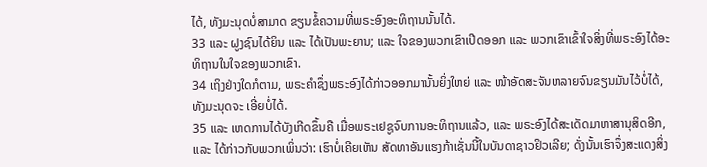ໄດ້, ທັງມະນຸດບໍ່ສາມາດ ຂຽນຂໍ້ຄວາມທີ່ພຣະອົງອະທິຖານນັ້ນໄດ້.
33 ແລະ ຝູງຊົນໄດ້ຍິນ ແລະ ໄດ້ເປັນພະຍານ; ແລະ ໃຈຂອງພວກເຂົາເປີດອອກ ແລະ ພວກເຂົາເຂົ້າໃຈສິ່ງທີ່ພຣະອົງໄດ້ອະທິຖານໃນໃຈຂອງພວກເຂົາ.
34 ເຖິງຢ່າງໃດກໍຕາມ, ພຣະຄຳຊຶ່ງພຣະອົງໄດ້ກ່າວອອກມານັ້ນຍິ່ງໃຫຍ່ ແລະ ໜ້າອັດສະຈັນຫລາຍຈົນຂຽນມັນໄວ້ບໍ່ໄດ້, ທັງມະນຸດຈະ ເອີ່ຍບໍ່ໄດ້.
35 ແລະ ເຫດການໄດ້ບັງເກີດຂຶ້ນຄື ເມື່ອພຣະເຢຊູຈົບການອະທິຖານແລ້ວ, ແລະ ພຣະອົງໄດ້ສະເດັດມາຫາສານຸສິດອີກ, ແລະ ໄດ້ກ່າວກັບພວກເພິ່ນວ່າ: ເຮົາບໍ່ເຄີຍເຫັນ ສັດທາອັນແຮງກ້າເຊັ່ນນີ້ໃນບັນດາຊາວຢິວເລີຍ; ດັ່ງນັ້ນເຮົາຈຶ່ງສະແດງສິ່ງ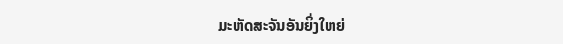ມະຫັດສະຈັນອັນຍິ່ງໃຫຍ່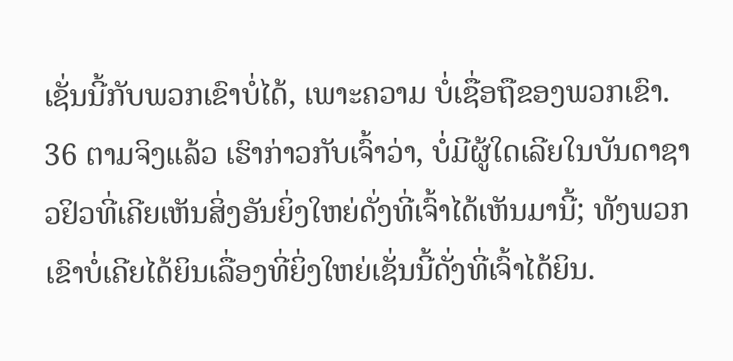ເຊັ່ນນີ້ກັບພວກເຂົາບໍ່ໄດ້, ເພາະຄວາມ ບໍ່ເຊື່ອຖືຂອງພວກເຂົາ.
36 ຕາມຈິງແລ້ວ ເຮົາກ່າວກັບເຈົ້າວ່າ, ບໍ່ມີຜູ້ໃດເລີຍໃນບັນດາຊາວຢິວທີ່ເຄີຍເຫັນສິ່ງອັນຍິ່ງໃຫຍ່ດັ່ງທີ່ເຈົ້າໄດ້ເຫັນມານີ້; ທັງພວກເຂົາບໍ່ເຄີຍໄດ້ຍິນເລື່ອງທີ່ຍິ່ງໃຫຍ່ເຊັ່ນນີ້ດັ່ງທີ່ເຈົ້າໄດ້ຍິນ.